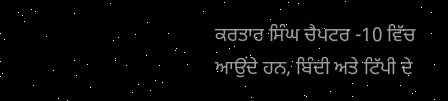ਕਰਤਾਰ ਸਿੰਘ ਚੈਪਟਰ -10 ਵਿੱਚ ਆਉਂਦੇ ਹਨ, ਬਿੰਦੀ ਅਤੇ ਟਿੱਪੀ ਦੇ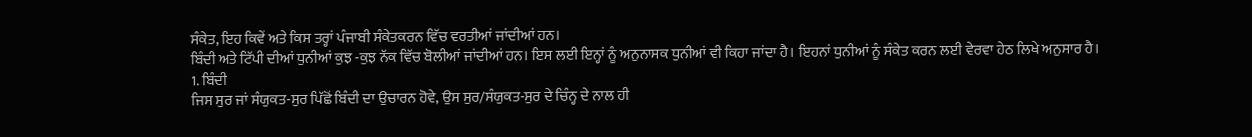ਸੰਕੇਤ, ਇਹ ਕਿਵੇਂ ਅਤੇ ਕਿਸ ਤਰ੍ਹਾਂ ਪੰਜਾਬੀ ਸੰਕੇਤਕਰਨ ਵਿੱਚ ਵਰਤੀਆਂ ਜਾਂਦੀਆਂ ਹਨ।
ਬਿੰਦੀ ਅਤੇ ਟਿੱਪੀ ਦੀਆਂ ਧੁਨੀਆਂ ਕੁਝ -ਕੁਝ ਨੱਕ ਵਿੱਚ ਬੋਲੀਆਂ ਜਾਂਦੀਆਂ ਹਨ। ਇਸ ਲਈ ਇਨ੍ਹਾਂ ਨੂੰ ਅਨੁਨਾਸਕ ਧੁਨੀਆਂ ਵੀ ਕਿਹਾ ਜਾਂਦਾ ਹੈ। ਇਹਨਾਂ ਧੁਨੀਆਂ ਨੂੰ ਸੰਕੇਤ ਕਰਨ ਲਈ ਵੇਰਵਾ ਹੇਠ ਲਿਖੇ ਅਨੁਸਾਰ ਹੈ।
1. ਬਿੰਦੀ
ਜਿਸ ਸੁਰ ਜਾਂ ਸੰਯੁਕਤ-ਸੁਰ ਪਿੱਛੋਂ ਬਿੰਦੀ ਦਾ ਉਚਾਰਨ ਹੋਵੇ, ਉਸ ਸੁਰ/ਸੰਯੁਕਤ-ਸੁਰ ਦੇ ਚਿੰਨ੍ਹ ਦੇ ਨਾਲ ਹੀ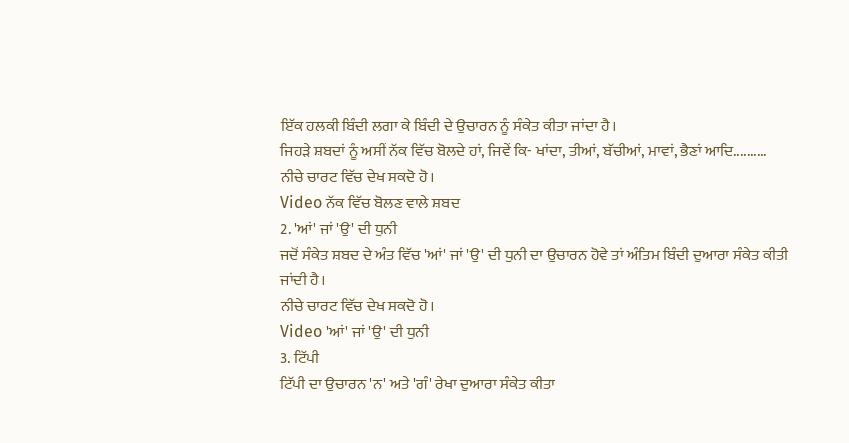ਇੱਕ ਹਲਕੀ ਬਿੰਦੀ ਲਗਾ ਕੇ ਬਿੰਦੀ ਦੇ ਉਚਾਰਨ ਨੂੰ ਸੰਕੇਤ ਕੀਤਾ ਜਾਂਦਾ ਹੈ।
ਜਿਹੜੇ ਸ਼ਬਦਾਂ ਨੂੰ ਅਸੀਂ ਨੱਕ ਵਿੱਚ ਬੋਲਦੇ ਹਾਂ, ਜਿਵੇਂ ਕਿ- ਖਾਂਦਾ, ਤੀਆਂ, ਬੱਚੀਆਂ, ਮਾਵਾਂ, ਭੈਣਾਂ ਆਦਿ..........
ਨੀਚੇ ਚਾਰਟ ਵਿੱਚ ਦੇਖ ਸਕਦੋ ਹੋ।
Video ਨੱਕ ਵਿੱਚ ਬੋਲਣ ਵਾਲੇ ਸ਼ਬਦ
2. 'ਆਂ' ਜਾਂ 'ਉ' ਦੀ ਧੁਨੀ
ਜਦੋਂ ਸੰਕੇਤ ਸ਼ਬਦ ਦੇ ਅੰਤ ਵਿੱਚ 'ਆਂ' ਜਾਂ 'ਉ' ਦੀ ਧੁਨੀ ਦਾ ਉਚਾਰਨ ਹੋਵੇ ਤਾਂ ਅੰਤਿਮ ਬਿੰਦੀ ਦੁਆਰਾ ਸੰਕੇਤ ਕੀਤੀ ਜਾਂਦੀ ਹੈ।
ਨੀਚੇ ਚਾਰਟ ਵਿੱਚ ਦੇਖ ਸਕਦੋ ਹੋ।
Video 'ਆਂ' ਜਾਂ 'ਉ' ਦੀ ਧੁਨੀ
3. ਟਿੱਪੀ
ਟਿੱਪੀ ਦਾ ਉਚਾਰਨ 'ਨ' ਅਤੇ 'ਗੰ' ਰੇਖਾ ਦੁਆਰਾ ਸੰਕੇਤ ਕੀਤਾ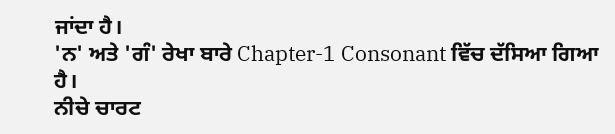ਜਾਂਦਾ ਹੈ।
'ਨ' ਅਤੇ 'ਗੰ' ਰੇਖਾ ਬਾਰੇ Chapter-1 Consonant ਵਿੱਚ ਦੱਸਿਆ ਗਿਆ ਹੈ।
ਨੀਚੇ ਚਾਰਟ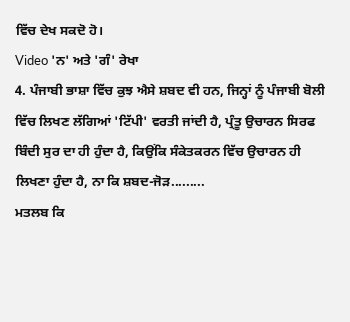ਵਿੱਚ ਦੇਖ ਸਕਦੋ ਹੋ।
Video 'ਨ' ਅਤੇ 'ਗੰ' ਰੇਖਾ
4. ਪੰਜਾਬੀ ਭਾਸ਼ਾ ਵਿੱਚ ਕੁਝ ਐਸੇ ਸ਼ਬਦ ਵੀ ਹਨ, ਜਿਨ੍ਹਾਂ ਨੂੰ ਪੰਜਾਬੀ ਬੋਲੀ ਵਿੱਚ ਲਿਖਣ ਲੱਗਿਆਂ 'ਟਿੱਪੀ' ਵਰਤੀ ਜਾਂਦੀ ਹੈ, ਪ੍ਰੰਤੂ ਉਚਾਰਨ ਸਿਰਫ ਬਿੰਦੀ ਸੁਰ ਦਾ ਹੀ ਹੁੰਦਾ ਹੈ, ਕਿਉਂਕਿ ਸੰਕੇਤਕਰਨ ਵਿੱਚ ਉਚਾਰਨ ਹੀ ਲਿਖਣਾ ਹੁੰਦਾ ਹੈ, ਨਾ ਕਿ ਸ਼ਬਦ-ਜੋੜ.........
ਮਤਲਬ ਕਿ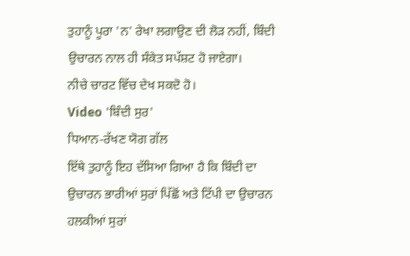ਤੁਹਾਨੂੰ ਪੂਰਾ 'ਨ' ਰੇਖਾ ਲਗਾਉਣ ਦੀ ਲੋੜ ਨਹੀਂ, ਬਿੰਦੀ ਉਚਾਰਨ ਨਾਲ ਹੀ ਸੰਕੇਤ ਸਪੱਸ਼ਟ ਹੋ ਜਾਏਗਾ।
ਨੀਚੇ ਚਾਰਟ ਵਿੱਚ ਦੇਖ ਸਕਦੋ ਹੋ।
Video 'ਬਿੰਦੀ ਸੁਰ'
ਧਿਆਨ-ਰੱਖਣ ਯੋਗ ਗੱਲ
ਇੱਥੇ ਤੁਹਾਨੂੰ ਇਹ ਦੱਸਿਆ ਗਿਆ ਹੈ ਕਿ ਬਿੰਦੀ ਦਾ ਉਚਾਰਨ ਭਾਰੀਆਂ ਸੁਰਾਂ ਪਿੱਛੋਂ ਅਤੇ ਟਿੱਪੀ ਦਾ ਉਚਾਰਨ ਹਲਕੀਆਂ ਸੁਰਾਂ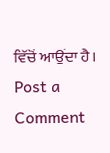ਵਿੱਚੋਂ ਆਉਂਦਾ ਹੈ।
Post a Comment